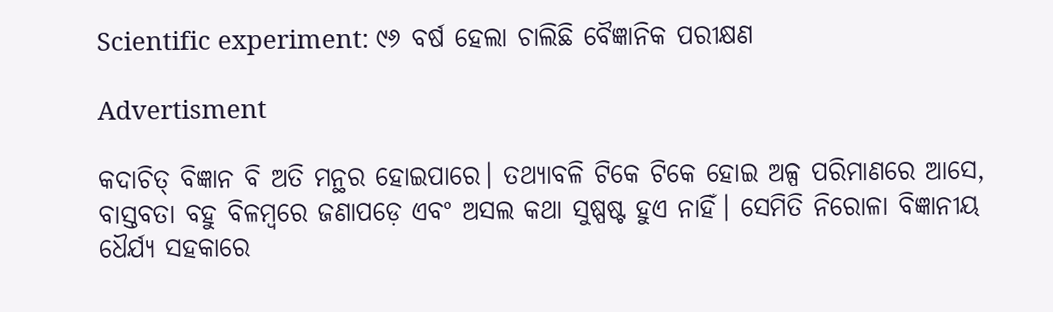Scientific experiment: ୯୬ ବର୍ଷ ହେଲା ଚାଲିଛି ବୈଜ୍ଞାନିକ ପରୀକ୍ଷଣ

Advertisment

କଦାଚିତ୍ ବିଜ୍ଞାନ ବି ଅତି ମନ୍ଥର ହୋଇପାରେ। ତଥ୍ୟାବଳି ଟିକେ ଟିକେ ହୋଇ ଅଳ୍ପ ପରିମାଣରେ ଆସେ, ବାସ୍ତବତା ବହୁ ବିଳମ୍ବରେ ଜଣାପଡ଼େ ଏବଂ ଅସଲ କଥା ସୁଷ୍ପଷ୍ଟ ହୁଏ ନାହିଁ। ସେମିତି ନିରୋଳା ବିଜ୍ଞାନୀୟ ଧୈର୍ଯ୍ୟ ସହକାରେ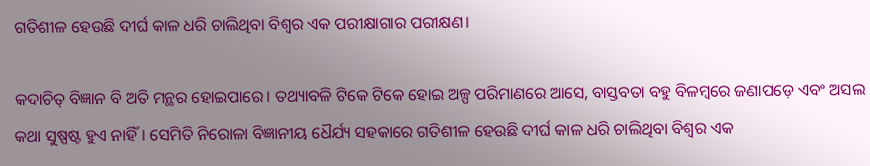ଗତିଶୀଳ ହେଉଛି ଦୀର୍ଘ କାଳ ଧରି ଚାଲିଥିବା ବିଶ୍ବର ଏକ ପରୀକ୍ଷାଗାର ପରୀକ୍ଷଣ।

କଦାଚିତ୍ ବିଜ୍ଞାନ ବି ଅତି ମନ୍ଥର ହୋଇପାରେ। ତଥ୍ୟାବଳି ଟିକେ ଟିକେ ହୋଇ ଅଳ୍ପ ପରିମାଣରେ ଆସେ, ବାସ୍ତବତା ବହୁ ବିଳମ୍ବରେ ଜଣାପଡ଼େ ଏବଂ ଅସଲ କଥା ସୁଷ୍ପଷ୍ଟ ହୁଏ ନାହିଁ। ସେମିତି ନିରୋଳା ବିଜ୍ଞାନୀୟ ଧୈର୍ଯ୍ୟ ସହକାରେ ଗତିଶୀଳ ହେଉଛି ଦୀର୍ଘ କାଳ ଧରି ଚାଲିଥିବା ବିଶ୍ବର ଏକ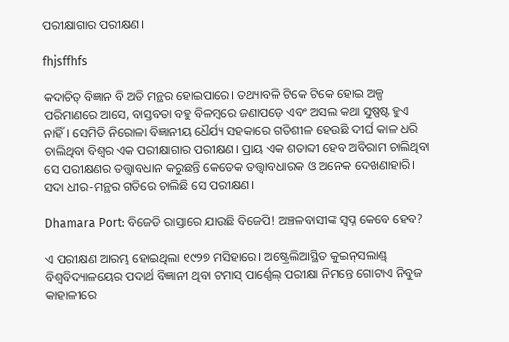ପରୀକ୍ଷାଗାର ପରୀକ୍ଷଣ।

fhjsffhfs

କଦାଚିତ୍ ବିଜ୍ଞାନ ବି ଅତି ମନ୍ଥର ହୋଇପାରେ। ତଥ୍ୟାବଳି ଟିକେ ଟିକେ ହୋଇ ଅଳ୍ପ ପରିମାଣରେ ଆସେ, ବାସ୍ତବତା ବହୁ ବିଳମ୍ବରେ ଜଣାପଡ଼େ ଏବଂ ଅସଲ କଥା ସୁଷ୍ପଷ୍ଟ ହୁଏ ନାହିଁ। ସେମିତି ନିରୋଳା ବିଜ୍ଞାନୀୟ ଧୈର୍ଯ୍ୟ ସହକାରେ ଗତିଶୀଳ ହେଉଛି ଦୀର୍ଘ କାଳ ଧରି ଚାଲିଥିବା ବିଶ୍ବର ଏକ ପରୀକ୍ଷାଗାର ପରୀକ୍ଷଣ। ପ୍ରାୟ ଏକ ଶତାବ୍ଦୀ ହେବ ଅବିରାମ ଚାଲିଥିବା ସେ ପରୀକ୍ଷଣର ତତ୍ତ୍ବାବଧାନ କରୁଛନ୍ତି କେତେକ ତତ୍ତ୍ବାବଧାରକ ଓ ଅନେକ ଦେଖଣାହାରି। ସଦା ଧୀର-ମନ୍ଥର ଗତିରେ ଚାଲିଛି ସେ ପରୀକ୍ଷଣ।

Dhamara Port: ବିଜେଡି ରାସ୍ତାରେ ଯାଉଛି ବିଜେପି! ଅଞ୍ଚଳବାସୀଙ୍କ ସ୍ଵପ୍ନ କେବେ ହେବ?

ଏ ପରୀକ୍ଷଣ ଆରମ୍ଭ ହୋଇଥିଲା ୧୯୨୭ ମସିହାରେ। ଅଷ୍ଟ୍ରେଲିଆସ୍ଥିତ କୁଇନ୍‌ସଲାଣ୍ଡ୍‌ ବିଶ୍ବବିଦ୍ୟାଳୟ‌େର ପଦାର୍ଥ ବିଜ୍ଞାନୀ ଥିବା ଟମାସ୍‌ ପାର୍ଣ୍ଣେଲ୍‌ ପରୀକ୍ଷା ନିମନ୍ତେ ଗୋଟାଏ ନିବୁଜ କାହାଳୀରେ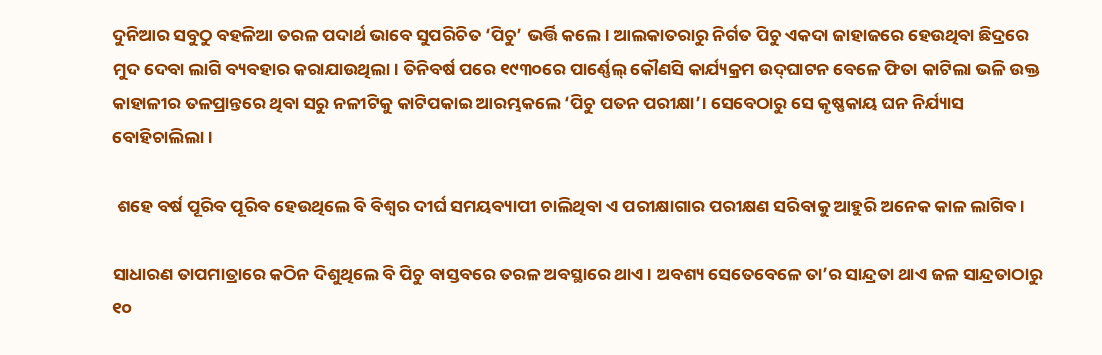ଦୁନିଆର ସବୁଠୁ ବହଳିଆ ତରଳ ପଦାର୍ଥ ଭାବେ ସୁପରିଚିତ ‘ପିଚୁ’ ଭର୍ତ୍ତି କଲେ। ଆଲକାତରାରୁ ନିର୍ଗତ ପିଚୁ ଏକଦା ଜାହାଜରେ ହେଉଥିବା ଛିଦ୍ରରେ ମୁଦ ଦେବା ଲାଗି ବ୍ୟବହାର କରାଯାଉଥିଲା। ତିନିବର୍ଷ ପରେ ୧୯୩୦ରେ ପାର୍ଣ୍ଣେଲ୍‌ କୌଣସି କାର୍ଯ୍ୟକ୍ରମ ଉଦ୍‌ଘାଟନ ବେଳେ ଫିତା କାଟିଲା ଭଳି ଉକ୍ତ କାହାଳୀର ତଳପ୍ରାନ୍ତରେ ଥିବା ସରୁ ନଳୀଟିକୁ କାଟିପକାଇ ଆରମ୍ଭକଲେ ‘ପିଚୁ ପତନ ପରୀକ୍ଷା’। ସେବେଠାରୁ ସେ କୃଷ୍ଣକାୟ ଘନ ନିର୍ଯ୍ୟାସ ବୋହିଚାଲିଲା।

 ଶହେ ବର୍ଷ ପୂରିବ ପୂରିବ ହେଉଥିଲେ ବି ବିଶ୍ବର ଦୀର୍ଘ ସମୟବ୍ୟାପୀ ଚାଲିଥିବା ଏ ପରୀକ୍ଷାଗାର ପରୀକ୍ଷଣ ସରିବାକୁ ଆହୁରି ଅନେକ କାଳ ଲାଗିବ।

ସାଧାରଣ ତାପମାତ୍ରାରେ କଠିନ ଦିଶୁଥିଲେ ବି ପିଚୁ ବାସ୍ତବରେ ତରଳ ଅବସ୍ଥାରେ ଥାଏ। ଅବଶ୍ୟ ସେତେବେଳେ ତା’ର ସାନ୍ଦ୍ରତା ଥାଏ ଜଳ ସାନ୍ଦ୍ରତାଠାରୁ ୧୦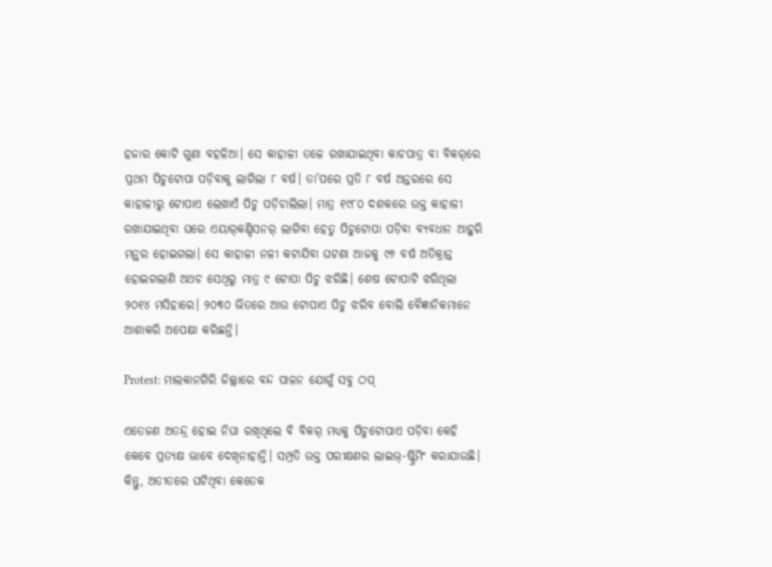ହଜାର କୋଟି ଗୁଣା ବହଳିଆ। ସେ କାହାଳୀ ତଳେ ରଖାଯାଇଥିବା କାଚପାତ୍ର ବା ବିକର୍‌ରେ ପ୍ରଥମ ପିଚୁଟୋପା ପଡ଼ିବାକୁ ଲାଗିଲା ୮ ବର୍ଷ। ତା’ପରେ ପ୍ରତି ୮ ବର୍ଷ ଅନ୍ତରରେ ସେ କାହାଳୀରୁ ଟୋପାଏ ଲେଖାଏଁ ପିଚୁ ପଡ଼ିଚାଲିଲା। ମାତ୍ର ୧୯୮୦ ଦଶକରେ ଉକ୍ତ କାହାଳୀ ରଖାଯାଇଥିବା ଘରେ ଏୟାର୍‌କଣ୍ଡିସନର୍‌ ଲାଗିବା ହେତୁ ପିଚୁଟୋପା ପଡ଼ିବା ବ୍ୟବଧାନ ଆହୁରି ମନ୍ଥର ହୋଇଗଲା। ସେ କାହାଳୀ ନଳୀ କଟାଯିବା ଘଟଣା ଆଜକୁ ୯୬ ବର୍ଷ ଅତିକ୍ରାନ୍ତ ହୋଇଗଲାଣି ଅଥଚ ସେଥିରୁ ମାତ୍ର ୯ ଟୋପା ପିଚୁ ଝରିଛି। ଶେଷ ଟୋପାଟି ଝରିଥିଲା ୨୦୧୪ ମସିହାରେ। ୨୦୩୦ ଭିତରେ ଆଉ ଟୋପାଏ ପିଚୁ ଝରିବ ବୋଲି ବୈଜ୍ଞାନିକମାନେ ଆଶାକରି ଅପେକ୍ଷା କରିଛନ୍ତି।

Protest: ମାଲକାନଗିରି ଜିଲ୍ଲାରେ ବନ୍ଦ ପାଳନ ଯୋଗୁଁ ସବୁ ଠପ୍

ଏତେଜଣ ଅତନ୍ଦ୍ର ହୋଇ ନିଘା ରଖିଥିଲେ ବି ବିକର୍‌ ମଧ୍ୟକୁ ପିଚୁଟୋପାଏ ପଡ଼ିବା କେହି କେବେ ପ୍ରତ୍ୟକ୍ଷ ଭାବେ ଦେଖିନାହାନ୍ତି। ସମ୍ପ୍ରତି ଉକ୍ତ ପରୀକ୍ଷଣର ଲାଇଭ୍‌-ଷ୍ଟ୍ରିମିଂ କରାଯାଉଛି। କିନ୍ତୁ, ଅତୀତରେ ଘଟିଥିବା କେତେକ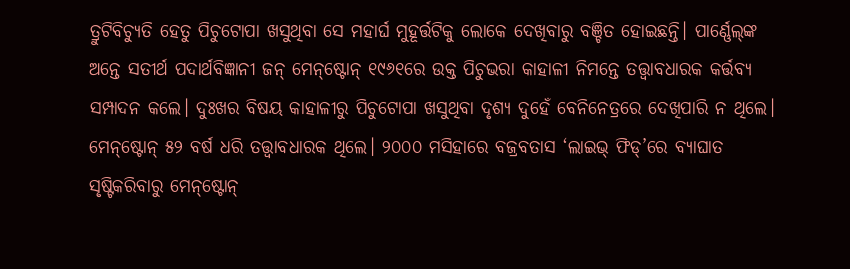ତ୍ରୁଟିବିଚ୍ୟୁତି ହେତୁ ପିଚୁଟୋପା ଖସୁଥିବା ସେ ମହାର୍ଘ ମୁହୂର୍ତ୍ତଟିକୁ ଲୋକେ ଦେଖିବାରୁ ବଞ୍ଚିତ ହୋଇଛନ୍ତି। ପାର୍ଣ୍ଣେଲ୍‌ଙ୍କ ଅନ୍ତେ ସତୀର୍ଥ ପଦାର୍ଥବିଜ୍ଞାନୀ ଜନ୍‌ ମେନ୍‌ଷ୍ଟୋନ୍‌ ୧୯୬୧ରେ ଉକ୍ତ ପିଚୁଭରା କାହାଳୀ ନିମନ୍ତେ ତତ୍ତ୍ବାବଧାରକ କର୍ତ୍ତବ୍ୟ ସମ୍ପାଦନ କଲେ। ଦୁଃଖର ବିଷୟ କାହାଳୀରୁ ପିଚୁଟୋପା ଖସୁଥିବା ଦୃଶ୍ୟ ଦୁହେଁ ବେନିନେତ୍ରରେ ଦେଖିପାରି ନ ଥିଲେ। ମେନ୍‌ଷ୍ଟୋନ୍‌ ୫୨ ବର୍ଷ ଧରି ତତ୍ତ୍ବାବଧାରକ ଥିଲେ। ୨୦୦୦ ମସିହାରେ ବଜ୍ରବତାସ ‘ଲାଇଭ୍‌ ଫିଡ୍‌’ରେ ବ୍ୟାଘାତ ସୃଷ୍ଟିକରିବାରୁ ମେନ୍‌ଷ୍ଟୋନ୍‌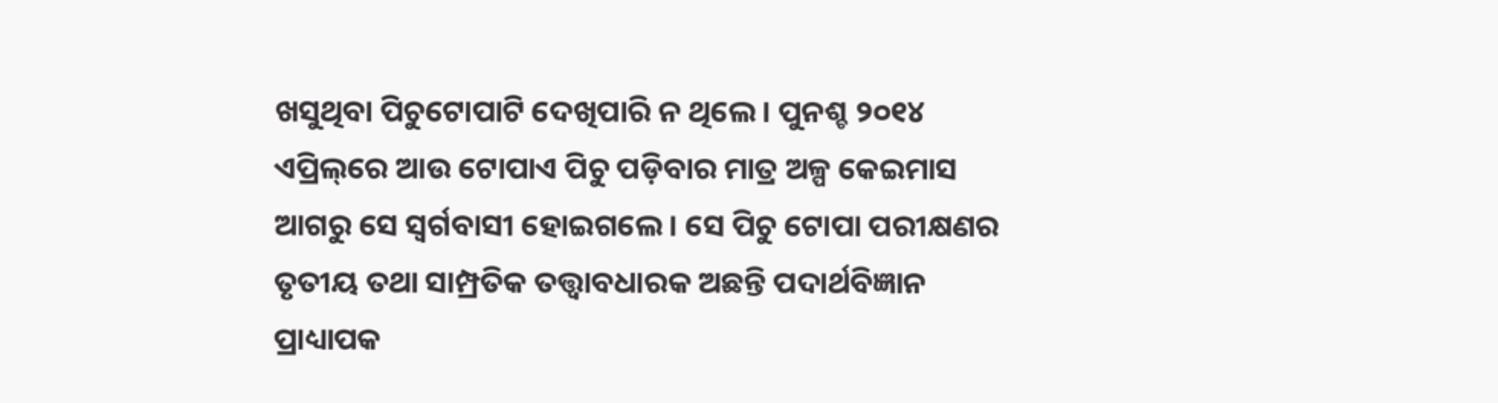ଖସୁଥିବା ପିଚୁଟୋପାଟି ଦେଖିପାରି ନ ଥିଲେ। ପୁନଶ୍ଚ ୨୦୧୪ ଏପ୍ରିଲ୍‌ରେ ଆଉ ଟୋପାଏ ପିଚୁ ପଡ଼ିବାର ମାତ୍ର ଅଳ୍ପ କେଇମାସ ଆଗରୁ ସେ ସ୍ବର୍ଗବାସୀ ହୋଇଗଲେ। ସେ ପିଚୁ ଟୋପା ପରୀକ୍ଷଣର ତୃତୀୟ ତଥା ସାମ୍ପ୍ରତିକ ତତ୍ତ୍ବାବଧାରକ ଅଛନ୍ତି ପଦାର୍ଥବିଜ୍ଞାନ ପ୍ରାଧ୍ୟାପକ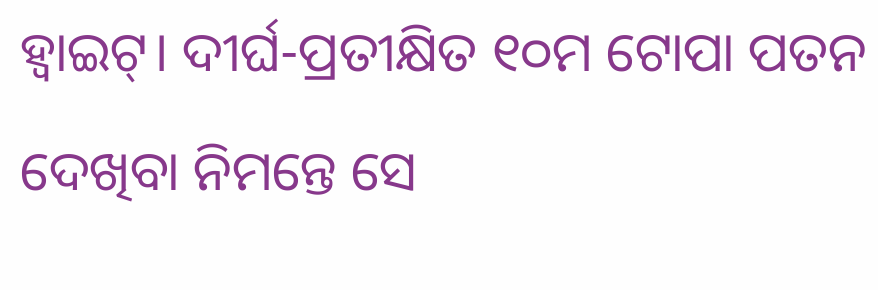ହ୍ବାଇଟ୍‌। ଦୀର୍ଘ-ପ୍ରତୀକ୍ଷିତ ୧୦ମ ଟୋପା ପତନ ଦେଖିବା ନିମନ୍ତେ ସେ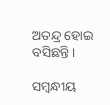ଅତନ୍ଦ୍ର ହୋଇ ବସିଛନ୍ତି।

ସମ୍ବନ୍ଧୀୟ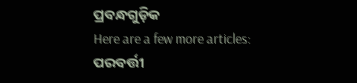ପ୍ରବନ୍ଧଗୁଡ଼ିକ
Here are a few more articles:
ପରବର୍ତ୍ତୀ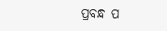ପ୍ରବନ୍ଧ ପ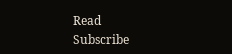Read
Subscribe